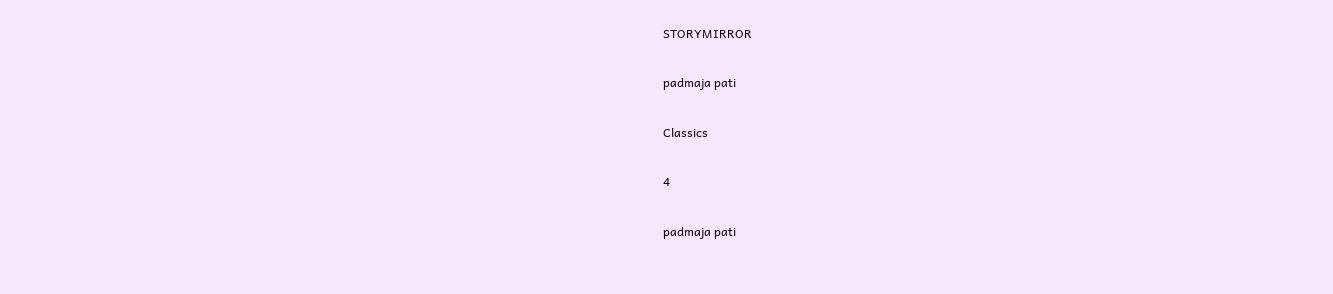STORYMIRROR

padmaja pati

Classics

4

padmaja pati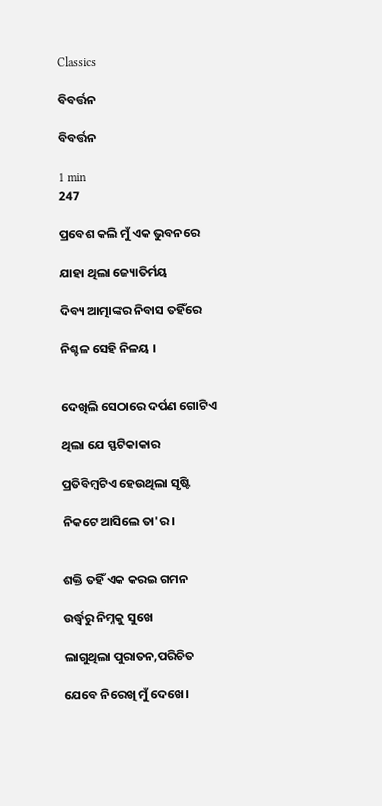Classics

ବିବର୍ତ୍ତନ

ବିବର୍ତ୍ତନ

1 min
247

ପ୍ରବେଶ କଲି ମୁଁ ଏକ ଭୁବନରେ

ଯାହା ଥିଲା ଜ୍ୟୋତିର୍ମୟ

ଦିବ୍ୟ ଆତ୍ମାଙ୍କର ନିବାସ ତହିଁରେ

ନିଶ୍ଚଳ ସେହି ନିଳୟ ।


ଦେଖିଲି ସେଠାରେ ଦର୍ପଣ ଗୋଟିଏ

ଥିଲା ଯେ ସ୍ଫଟିକାକାର

ପ୍ରତିବିମ୍ବଟିଏ ହେଉଥିଲା ସୃଷ୍ଟି

ନିକଟେ ଆସିଲେ ତା'ର।


ଶକ୍ତି ତହିଁ ଏକ କରଇ ଗମନ

ଉର୍ଦ୍ଧ୍ବରୁ ନିମ୍ନକୁ ସୁଖେ

ଲାଗୁଥିଲା ପୁରାତନ,ପରିଚିତ

ଯେବେ ନିରେଖି ମୁଁ ଦେଖେ।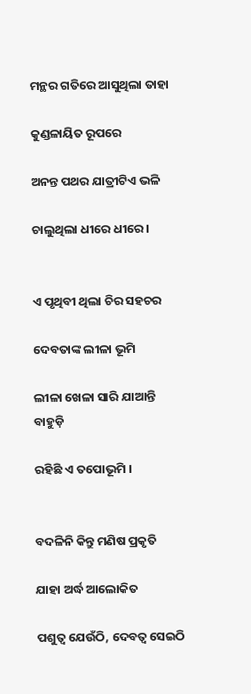ମନ୍ଥର ଗତିରେ ଆସୁଥିଲା ତାହା

କୁଣ୍ଡଳାୟିତ ରୂପରେ

ଅନନ୍ତ ପଥର ଯାତ୍ରୀଟିଏ ଭଳି

ଚାଲୁଥିଲା ଧୀରେ ଧୀରେ।


ଏ ପୃଥିବୀ ଥିଲା ଚିର ସହଚର

ଦେବତାଙ୍କ ଲୀଳା ଭୂମି

ଲୀଳା ଖେଳା ସାରି ଯାଆନ୍ତି ବାହୁଡ଼ି

ରହିଛି ଏ ତପୋଭୂମି ।


ବଦଳିନି କିନ୍ତୁ ମଣିଷ ପ୍ରକୃତି

ଯାହା ଅର୍ଦ୍ଧ ଆଲୋକିତ

ପଶୁତ୍ଵ ଯେଉଁଠି, ଦେବତ୍ଵ ସେଇଠି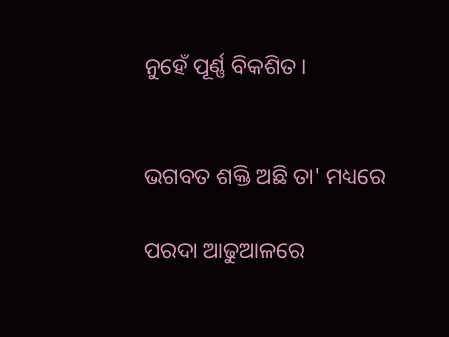ନୁହେଁ ପୂର୍ଣ୍ଣ ବିକଶିତ।


ଭଗବତ ଶକ୍ତି ଅଛି ତା' ମଧ୍ୟରେ

ପରଦା ଆଢୁଆଳରେ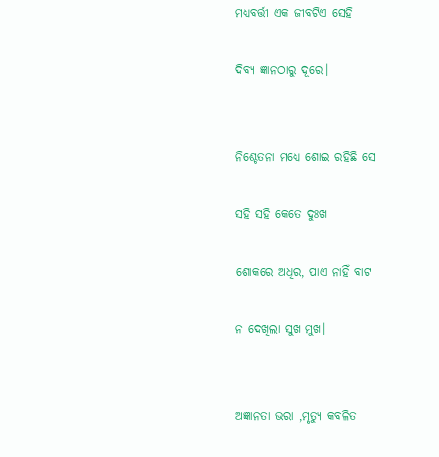ମଧ୍ୟବର୍ତ୍ତୀ ଏକ ଜୀବଟିଏ ସେହି

ଦିବ୍ୟ ଜ୍ଞାନଠାରୁ ଦୂରେ।


ନିଶ୍ଚେତନା ମଧ୍ୟେ ଶୋଇ ରହିଛି ସେ

ସହି ସହି କେତେ ଦୁଃଖ

ଶୋକରେ ଅଧିର, ପାଏ ନାହିଁ ବାଟ

ନ ଦେଖିଲା ସୁଖ ମୁଖ।


ଅଜ୍ଞାନତା ଭରା ,ମୃତ୍ୟୁ କବଳିତ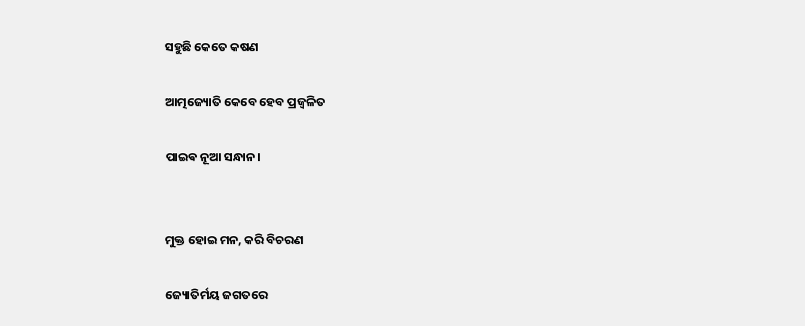ସହୁଛି କେତେ କଷଣ

ଆତ୍ମଜ୍ୟୋତି କେବେ ହେବ ପ୍ରଜ୍ବଳିତ

ପାଇଵ ନୂଆ ସନ୍ଧାନ।


ମୁକ୍ତ ହୋଇ ମନ, କରି ବିଚରଣ

ଜ୍ୟୋତିର୍ମୟ ଜଗତରେ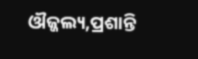ଔଜ୍ଜଲ୍ୟ,ପ୍ରଶାନ୍ତି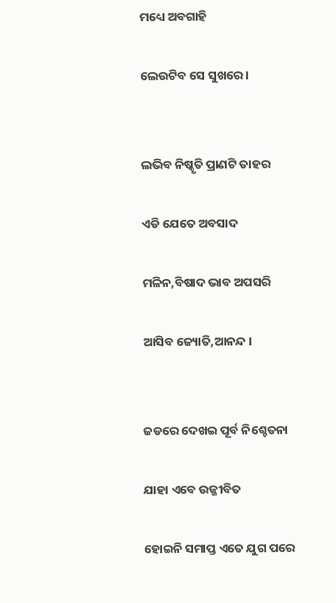ମଧ୍ୟେ ଅବଗାହି

ଲେଉଟିବ ସେ ସୁଖରେ।


ଲଭିବ ନିଷ୍କୃତି ପ୍ରାଣଟି ତାହର

ଏଡି ଯେତେ ଅବସାଦ

ମଳିନ,ବିଷାଦ ଭାବ ଅପସରି

ଆସିବ ଜ୍ୟୋତି,ଆନନ୍ଦ ।


ଜଡରେ ଦେଖଇ ପୂର୍ବ ନିଶ୍ଚେତନା

ଯାହା ଏବେ ଉଜ୍ଜୀବିତ

ହୋଇନି ସମାପ୍ତ ଏତେ ଯୁଗ ପରେ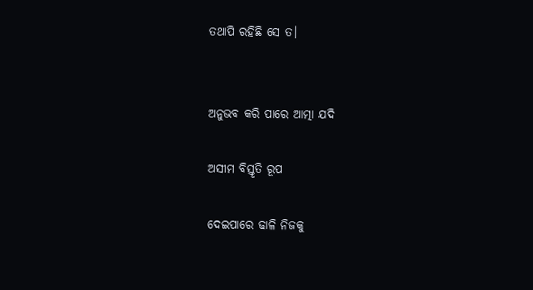ତଥାପି ରହିଛି ସେ ତ।


ଅନୁଭବ କରି ପାରେ ଆତ୍ମା ଯଦି

ଅସୀମ ବିସ୍ତୃତି ରୂପ

ଦେଇପାରେ ଢାଳି ନିଜକୁ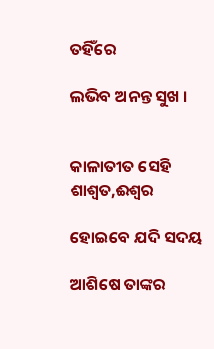ତହିଁରେ

ଲଭିବ ଅନନ୍ତ ସୁଖ ।


କାଳାତୀତ ସେହି ଶାଶ୍ଵତ,ଈଶ୍ୱର

ହୋଇବେ ଯଦି ସଦୟ

ଆଶିଷେ ତାଙ୍କର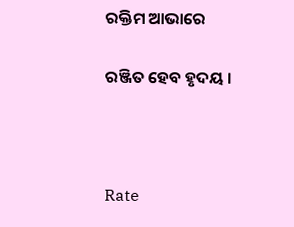ରକ୍ତିମ ଆଭାରେ

ରଞ୍ଜିତ ହେବ ହୃଦୟ ।



Rate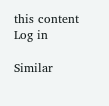this content
Log in

Similar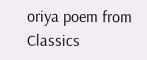oriya poem from Classics